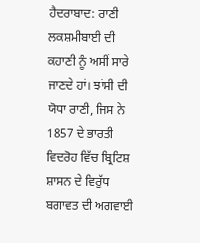ਹੈਦਰਾਬਾਦ: ਰਾਣੀ ਲਕਸ਼ਮੀਬਾਈ ਦੀ ਕਹਾਣੀ ਨੂੰ ਅਸੀਂ ਸਾਰੇ ਜਾਣਦੇ ਹਾਂ। ਝਾਂਸੀ ਦੀ ਯੋਧਾ ਰਾਣੀ, ਜਿਸ ਨੇ 1857 ਦੇ ਭਾਰਤੀ ਵਿਦਰੋਹ ਵਿੱਚ ਬ੍ਰਿਟਿਸ਼ ਸ਼ਾਸਨ ਦੇ ਵਿਰੁੱਧ ਬਗਾਵਤ ਦੀ ਅਗਵਾਈ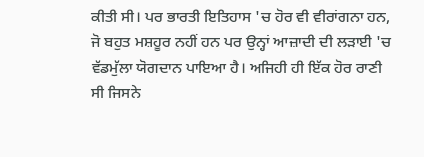ਕੀਤੀ ਸੀ। ਪਰ ਭਾਰਤੀ ਇਤਿਹਾਸ 'ਚ ਹੋਰ ਵੀ ਵੀਰਾਂਗਨਾ ਹਨ, ਜੋ ਬਹੁਤ ਮਸ਼ਹੂਰ ਨਹੀਂ ਹਨ ਪਰ ਉਨ੍ਹਾਂ ਆਜ਼ਾਦੀ ਦੀ ਲੜਾਈ 'ਚ ਵੱਡਮੁੱਲਾ ਯੋਗਦਾਨ ਪਾਇਆ ਹੈ। ਅਜਿਹੀ ਹੀ ਇੱਕ ਹੋਰ ਰਾਣੀ ਸੀ ਜਿਸਨੇ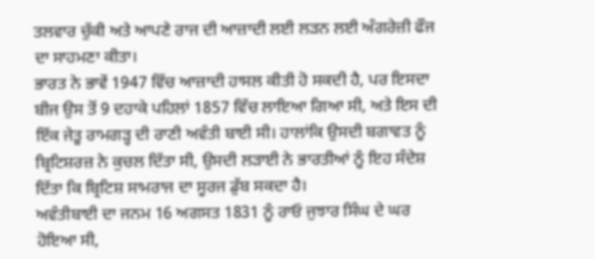ਤਲਵਾਰ ਚੁੱਕੀ ਅਤੇ ਆਪਣੇ ਰਾਜ ਦੀ ਆਜ਼ਾਦੀ ਲਈ ਲੜਨ ਲਈ ਅੰਗਰੇਜ਼ੀ ਫੌਜ ਦਾ ਸਾਹਮਣਾ ਕੀਤਾ।
ਭਾਰਤ ਨੇ ਭਾਵੇਂ 1947 ਵਿੱਚ ਆਜ਼ਾਦੀ ਹਾਸਲ ਕੀਤੀ ਹੋ ਸਕਦੀ ਹੈ, ਪਰ ਇਸਦਾ ਬੀਜ ਉਸ ਤੋਂ 9 ਦਹਾਕੇ ਪਹਿਲਾਂ 1857 ਵਿੱਚ ਲਾਇਆ ਗਿਆ ਸੀ, ਅਤੇ ਇਸ ਦੀ ਇੱਕ ਜੇਤੂ ਰਾਮਗੜ੍ਹ ਦੀ ਰਾਣੀ ਅਵੰਤੀ ਬਾਈ ਸੀ। ਹਾਲਾਂਕਿ ਉਸਦੀ ਬਗਾਵਤ ਨੂੰ ਬ੍ਰਿਟਿਸ਼ਰਜ਼ ਨੇ ਕੁਚਲ ਦਿੱਤਾ ਸੀ, ਉਸਦੀ ਲੜਾਈ ਨੇ ਭਾਰਤੀਆਂ ਨੂੰ ਇਹ ਸੰਦੇਸ਼ ਦਿੱਤਾ ਕਿ ਬ੍ਰਿਟਿਸ਼ ਸਾਮਰਾਜ ਦਾ ਸੂਰਜ ਡੁੱਬ ਸਕਦਾ ਹੈ।
ਅਵੰਤੀਬਾਈ ਦਾ ਜਨਮ 16 ਅਗਸਤ 1831 ਨੂੰ ਰਾਓ ਜੁਝਾਰ ਸਿੰਘ ਦੇ ਘਰ ਹੋਇਆ ਸੀ,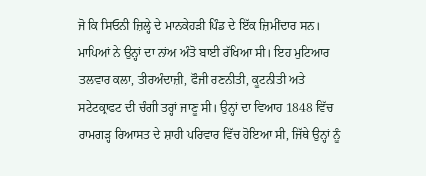ਜੋ ਕਿ ਸਿਓਨੀ ਜ਼ਿਲ੍ਹੇ ਦੇ ਮਾਨਕੇਹੜੀ ਪਿੰਡ ਦੇ ਇੱਕ ਜ਼ਿਮੀਂਦਾਰ ਸਨ। ਮਾਪਿਆਂ ਨੇ ਉਨ੍ਹਾਂ ਦਾ ਨਾਂਅ ਅੰਤੋ ਬਾਈ ਰੱਖਿਆ ਸੀ। ਇਹ ਮੁਟਿਆਰ ਤਲਵਾਰ ਕਲਾ, ਤੀਰਅੰਦਾਜ਼ੀ, ਫੌਜੀ ਰਣਨੀਤੀ, ਕੂਟਨੀਤੀ ਅਤੇ ਸਟੇਟਕ੍ਰਾਫਟ ਦੀ ਚੰਗੀ ਤਰ੍ਹਾਂ ਜਾਣੂ ਸੀ। ਉਨ੍ਹਾਂ ਦਾ ਵਿਆਹ 1848 ਵਿੱਚ ਰਾਮਗੜ੍ਹ ਰਿਆਸਤ ਦੇ ਸ਼ਾਹੀ ਪਰਿਵਾਰ ਵਿੱਚ ਹੋਇਆ ਸੀ, ਜਿੱਥੇ ਉਨ੍ਹਾਂ ਨੂੰ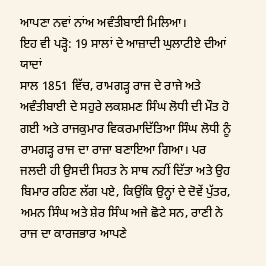ਆਪਣਾ ਨਵਾਂ ਨਾਂਅ ਅਵੰਤੀਬਾਈ ਮਿਲਿਆ।
ਇਹ ਵੀ ਪੜ੍ਹੋ: 19 ਸਾਲਾਂ ਦੇ ਆਜ਼ਾਦੀ ਘੁਲਾਟੀਏ ਦੀਆਂ ਯਾਦਾਂ
ਸਾਲ 1851 ਵਿੱਚ, ਰਾਮਗੜ੍ਹ ਰਾਜ ਦੇ ਰਾਜੇ ਅਤੇ ਅਵੰਤੀਬਾਈ ਦੇ ਸਹੁਰੇ ਲਕਸ਼ਮਣ ਸਿੰਘ ਲੋਧੀ ਦੀ ਮੌਤ ਹੋ ਗਈ ਅਤੇ ਰਾਜਕੁਮਾਰ ਵਿਕਰਮਾਦਿੱਤਿਆ ਸਿੰਘ ਲੋਧੀ ਨੂੰ ਰਾਮਗੜ੍ਹ ਰਾਜ ਦਾ ਰਾਜਾ ਬਣਾਇਆ ਗਿਆ। ਪਰ ਜਲਦੀ ਹੀ ਉਸਦੀ ਸਿਹਤ ਨੇ ਸਾਥ ਨਹੀਂ ਦਿੱਤਾ ਅਤੇ ਉਹ ਬਿਮਾਰ ਰਹਿਣ ਲੱਗ ਪਏ, ਕਿਉਂਕਿ ਉਨ੍ਹਾਂ ਦੇ ਦੋਵੇਂ ਪੁੱਤਰ, ਅਮਨ ਸਿੰਘ ਅਤੇ ਸ਼ੇਰ ਸਿੰਘ ਅਜੇ ਛੋਟੇ ਸਨ, ਰਾਣੀ ਨੇ ਰਾਜ ਦਾ ਕਾਰਜਭਾਰ ਆਪਣੇ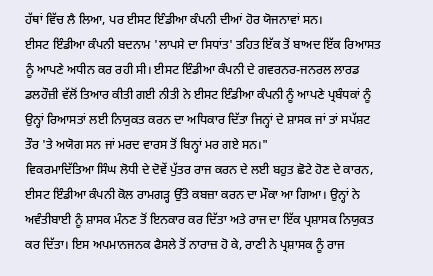ਹੱਥਾਂ ਵਿੱਚ ਲੈ ਲਿਆ, ਪਰ ਈਸਟ ਇੰਡੀਆ ਕੰਪਨੀ ਦੀਆਂ ਹੋਰ ਯੋਜਨਾਵਾਂ ਸਨ।
ਈਸਟ ਇੰਡੀਆ ਕੰਪਨੀ ਬਦਨਾਮ 'ਲਾਪਸੇ ਦਾ ਸਿਧਾਂਤ' ਤਹਿਤ ਇੱਕ ਤੋਂ ਬਾਅਦ ਇੱਕ ਰਿਆਸਤ ਨੂੰ ਆਪਣੇ ਅਧੀਨ ਕਰ ਰਹੀ ਸੀ। ਈਸਟ ਇੰਡੀਆ ਕੰਪਨੀ ਦੇ ਗਵਰਨਰ-ਜਨਰਲ ਲਾਰਡ ਡਲਹੌਜ਼ੀ ਵੱਲੋਂ ਤਿਆਰ ਕੀਤੀ ਗਈ ਨੀਤੀ ਨੇ ਈਸਟ ਇੰਡੀਆ ਕੰਪਨੀ ਨੂੰ ਆਪਣੇ ਪ੍ਰਬੰਧਕਾਂ ਨੂੰ ਉਨ੍ਹਾਂ ਰਿਆਸਤਾਂ ਲਈ ਨਿਯੁਕਤ ਕਰਨ ਦਾ ਅਧਿਕਾਰ ਦਿੱਤਾ ਜਿਨ੍ਹਾਂ ਦੇ ਸ਼ਾਸਕ ਜਾਂ ਤਾਂ ਸਪੱਸ਼ਟ ਤੌਰ 'ਤੇ ਅਯੋਗ ਸਨ ਜਾਂ ਮਰਦ ਵਾਰਸ ਤੋਂ ਬਿਨ੍ਹਾਂ ਮਰ ਗਏ ਸਨ।"
ਵਿਕਰਮਾਦਿੱਤਿਆ ਸਿੰਘ ਲੋਧੀ ਦੇ ਦੋਵੇਂ ਪੁੱਤਰ ਰਾਜ ਕਰਨ ਦੇ ਲਈ ਬਹੁਤ ਛੋਟੇ ਹੋਣ ਦੇ ਕਾਰਨ, ਈਸਟ ਇੰਡੀਆ ਕੰਪਨੀ ਕੋਲ ਰਾਮਗੜ੍ਹ ਉੱਤੇ ਕਬਜ਼ਾ ਕਰਨ ਦਾ ਮੌਕਾ ਆ ਗਿਆ। ਉਨ੍ਹਾਂ ਨੇ ਅਵੰਤੀਬਾਈ ਨੂੰ ਸ਼ਾਸਕ ਮੰਨਣ ਤੋਂ ਇਨਕਾਰ ਕਰ ਦਿੱਤਾ ਅਤੇ ਰਾਜ ਦਾ ਇੱਕ ਪ੍ਰਸ਼ਾਸਕ ਨਿਯੁਕਤ ਕਰ ਦਿੱਤਾ। ਇਸ ਅਪਮਾਨਜਨਕ ਫੈਸਲੇ ਤੋਂ ਨਾਰਾਜ਼ ਹੋ ਕੇ, ਰਾਣੀ ਨੇ ਪ੍ਰਸ਼ਾਸਕ ਨੂੰ ਰਾਜ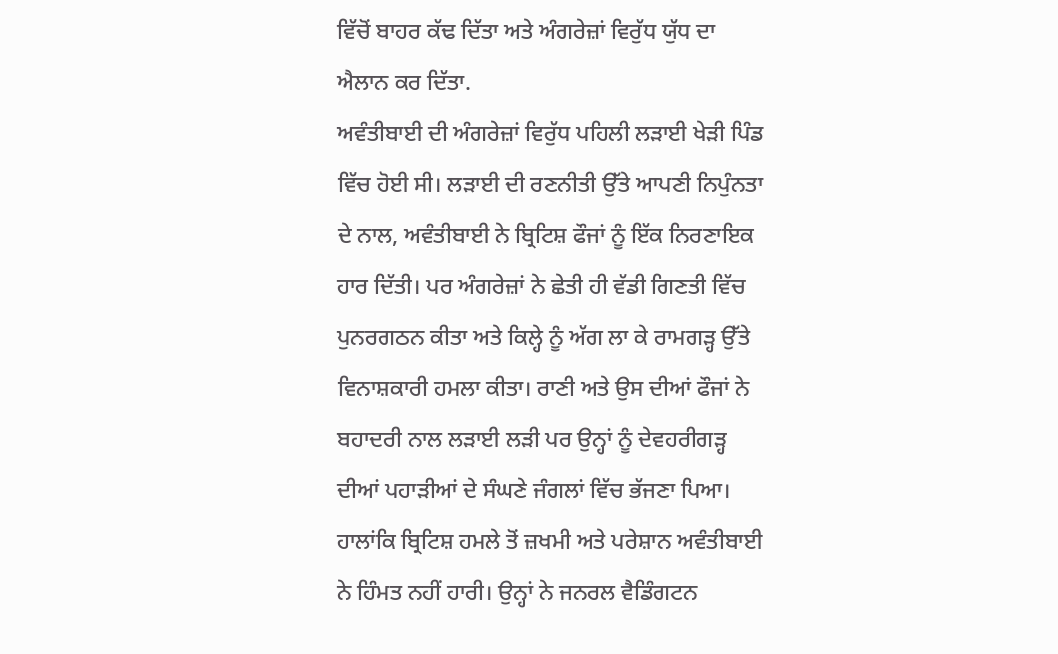ਵਿੱਚੋਂ ਬਾਹਰ ਕੱਢ ਦਿੱਤਾ ਅਤੇ ਅੰਗਰੇਜ਼ਾਂ ਵਿਰੁੱਧ ਯੁੱਧ ਦਾ ਐਲਾਨ ਕਰ ਦਿੱਤਾ.
ਅਵੰਤੀਬਾਈ ਦੀ ਅੰਗਰੇਜ਼ਾਂ ਵਿਰੁੱਧ ਪਹਿਲੀ ਲੜਾਈ ਖੇੜੀ ਪਿੰਡ ਵਿੱਚ ਹੋਈ ਸੀ। ਲੜਾਈ ਦੀ ਰਣਨੀਤੀ ਉੱਤੇ ਆਪਣੀ ਨਿਪੁੰਨਤਾ ਦੇ ਨਾਲ, ਅਵੰਤੀਬਾਈ ਨੇ ਬ੍ਰਿਟਿਸ਼ ਫੌਜਾਂ ਨੂੰ ਇੱਕ ਨਿਰਣਾਇਕ ਹਾਰ ਦਿੱਤੀ। ਪਰ ਅੰਗਰੇਜ਼ਾਂ ਨੇ ਛੇਤੀ ਹੀ ਵੱਡੀ ਗਿਣਤੀ ਵਿੱਚ ਪੁਨਰਗਠਨ ਕੀਤਾ ਅਤੇ ਕਿਲ੍ਹੇ ਨੂੰ ਅੱਗ ਲਾ ਕੇ ਰਾਮਗੜ੍ਹ ਉੱਤੇ ਵਿਨਾਸ਼ਕਾਰੀ ਹਮਲਾ ਕੀਤਾ। ਰਾਣੀ ਅਤੇ ਉਸ ਦੀਆਂ ਫੌਜਾਂ ਨੇ ਬਹਾਦਰੀ ਨਾਲ ਲੜਾਈ ਲੜੀ ਪਰ ਉਨ੍ਹਾਂ ਨੂੰ ਦੇਵਹਰੀਗੜ੍ਹ ਦੀਆਂ ਪਹਾੜੀਆਂ ਦੇ ਸੰਘਣੇ ਜੰਗਲਾਂ ਵਿੱਚ ਭੱਜਣਾ ਪਿਆ।
ਹਾਲਾਂਕਿ ਬ੍ਰਿਟਿਸ਼ ਹਮਲੇ ਤੋਂ ਜ਼ਖਮੀ ਅਤੇ ਪਰੇਸ਼ਾਨ ਅਵੰਤੀਬਾਈ ਨੇ ਹਿੰਮਤ ਨਹੀਂ ਹਾਰੀ। ਉਨ੍ਹਾਂ ਨੇ ਜਨਰਲ ਵੈਡਿੰਗਟਨ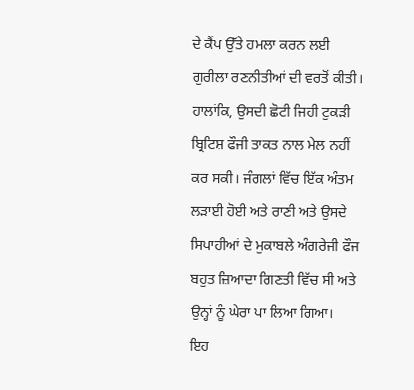ਦੇ ਕੈਂਪ ਉੱਤੇ ਹਮਲਾ ਕਰਨ ਲਈ ਗੁਰੀਲਾ ਰਣਨੀਤੀਆਂ ਦੀ ਵਰਤੋਂ ਕੀਤੀ। ਹਾਲਾਂਕਿ, ਉਸਦੀ ਛੋਟੀ ਜਿਹੀ ਟੁਕੜੀ ਬ੍ਰਿਟਿਸ਼ ਫੌਜੀ ਤਾਕਤ ਨਾਲ ਮੇਲ ਨਹੀਂ ਕਰ ਸਕੀ। ਜੰਗਲਾਂ ਵਿੱਚ ਇੱਕ ਅੰਤਮ ਲੜਾਈ ਹੋਈ ਅਤੇ ਰਾਣੀ ਅਤੇ ਉਸਦੇ ਸਿਪਾਹੀਆਂ ਦੇ ਮੁਕਾਬਲੇ ਅੰਗਰੇਜੀ ਫੌਜ ਬਹੁਤ ਜ਼ਿਆਦਾ ਗਿਣਤੀ ਵਿੱਚ ਸੀ ਅਤੇ ਉਨ੍ਹਾਂ ਨੂੰ ਘੇਰਾ ਪਾ ਲਿਆ ਗਿਆ।
ਇਹ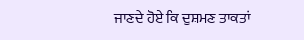ਜਾਣਦੇ ਹੋਏ ਕਿ ਦੁਸ਼ਮਣ ਤਾਕਤਾਂ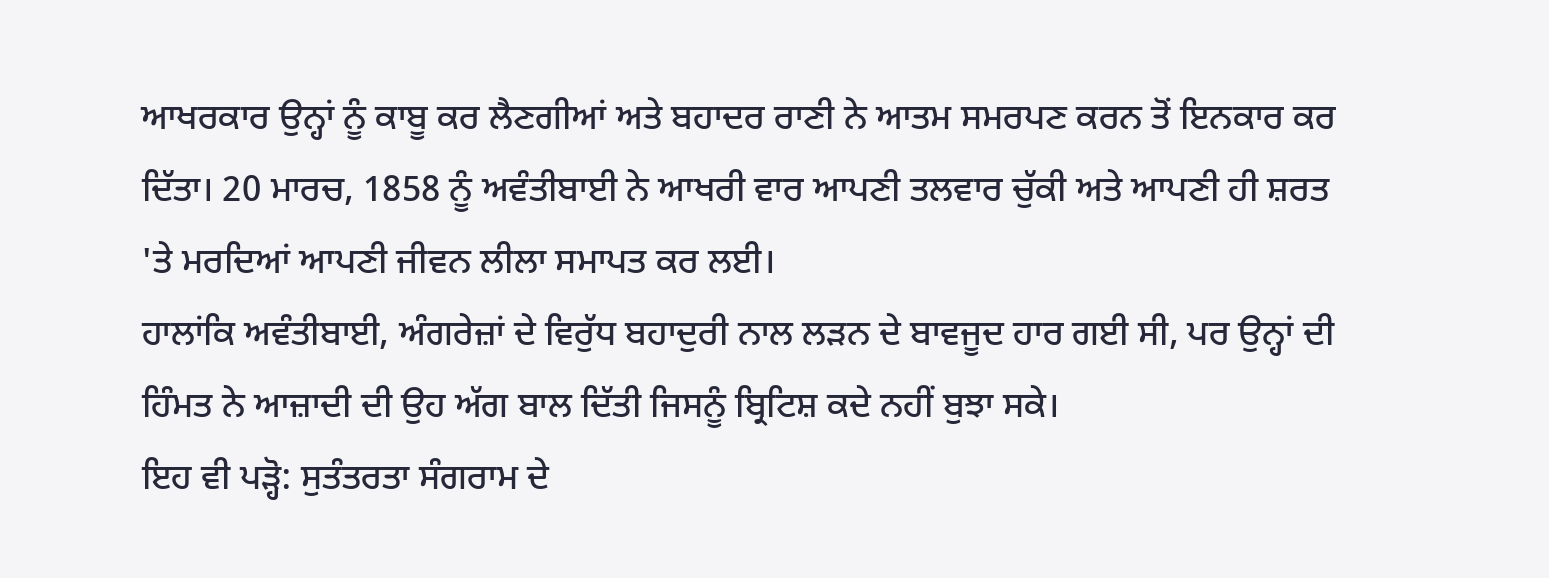ਆਖਰਕਾਰ ਉਨ੍ਹਾਂ ਨੂੰ ਕਾਬੂ ਕਰ ਲੈਣਗੀਆਂ ਅਤੇ ਬਹਾਦਰ ਰਾਣੀ ਨੇ ਆਤਮ ਸਮਰਪਣ ਕਰਨ ਤੋਂ ਇਨਕਾਰ ਕਰ ਦਿੱਤਾ। 20 ਮਾਰਚ, 1858 ਨੂੰ ਅਵੰਤੀਬਾਈ ਨੇ ਆਖਰੀ ਵਾਰ ਆਪਣੀ ਤਲਵਾਰ ਚੁੱਕੀ ਅਤੇ ਆਪਣੀ ਹੀ ਸ਼ਰਤ 'ਤੇ ਮਰਦਿਆਂ ਆਪਣੀ ਜੀਵਨ ਲੀਲਾ ਸਮਾਪਤ ਕਰ ਲਈ।
ਹਾਲਾਂਕਿ ਅਵੰਤੀਬਾਈ, ਅੰਗਰੇਜ਼ਾਂ ਦੇ ਵਿਰੁੱਧ ਬਹਾਦੁਰੀ ਨਾਲ ਲੜਨ ਦੇ ਬਾਵਜੂਦ ਹਾਰ ਗਈ ਸੀ, ਪਰ ਉਨ੍ਹਾਂ ਦੀ ਹਿੰਮਤ ਨੇ ਆਜ਼ਾਦੀ ਦੀ ਉਹ ਅੱਗ ਬਾਲ ਦਿੱਤੀ ਜਿਸਨੂੰ ਬ੍ਰਿਟਿਸ਼ ਕਦੇ ਨਹੀਂ ਬੁਝਾ ਸਕੇ।
ਇਹ ਵੀ ਪੜ੍ਹੋ: ਸੁਤੰਤਰਤਾ ਸੰਗਰਾਮ ਦੇ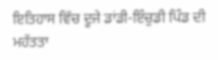ਇਤਿਹਾਸ ਵਿੱਚ ਦੂਜੇ ਡਾਂਡੀ-ਇੰਚੁਡੀ ਪਿੰਡ ਦੀ ਮਹੱਤਤਾ